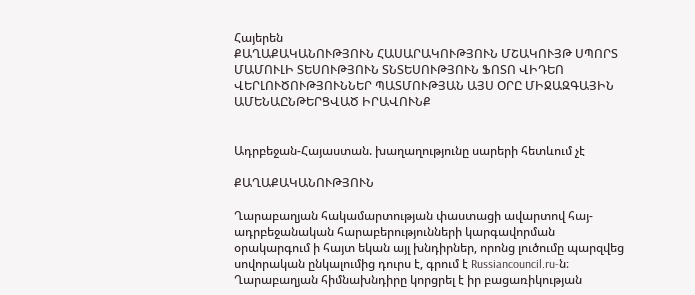Հայերեն
ՔԱՂԱՔԱԿԱՆՈՒԹՅՈՒՆ ՀԱՍԱՐԱԿՈՒԹՅՈՒՆ ՄՇԱԿՈՒՅԹ ՍՊՈՐՏ ՄԱՄՈՒԼԻ ՏԵՍՈՒԹՅՈՒՆ ՏՆՏԵՍՈՒԹՅՈՒՆ ՖՈՏՈ ՎԻԴԵՈ ՎԵՐԼՈՒԾՈՒԹՅՈՒՆՆԵՐ ՊԱՏՄՈՒԹՅԱՆ ԱՅՍ ՕՐԸ ՄԻՋԱԶԳԱՅԻՆ ԱՄԵՆԱԸՆԹԵՐՑՎԱԾ ԻՐԱՎՈՒՆՔ


Ադրբեջան-Հայաստան. խաղաղությունը սարերի հետևում չէ

ՔԱՂԱՔԱԿԱՆՈՒԹՅՈՒՆ

Ղարաբաղյան հակամարտության փաստացի ավարտով հայ-ադրբեջանական հարաբերությունների կարգավորման օրակարգում ի հայտ եկան այլ խնդիրներ, որոնց լուծումը պարզվեց սովորական ընկալումից դուրս է, գրում է Russiancouncil.ru-ն։ Ղարաբաղյան հիմնախնդիրը կորցրել է իր բացառիկության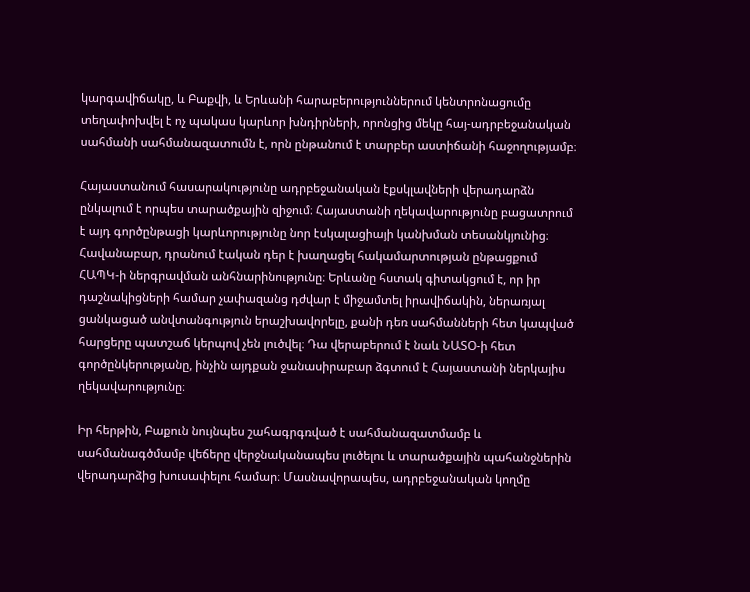կարգավիճակը, և Բաքվի, և Երևանի հարաբերություններում կենտրոնացումը տեղափոխվել է ոչ պակաս կարևոր խնդիրների, որոնցից մեկը հայ-ադրբեջանական սահմանի սահմանազատումն է, որն ընթանում է տարբեր աստիճանի հաջողությամբ։

Հայաստանում հասարակությունը ադրբեջանական էքսկլավների վերադարձն ընկալում է որպես տարածքային զիջում։ Հայաստանի ղեկավարությունը բացատրում է այդ գործընթացի կարևորությունը նոր էսկալացիայի կանխման տեսանկյունից։ Հավանաբար, դրանում էական դեր է խաղացել հակամարտության ընթացքում ՀԱՊԿ-ի ներգրավման անհնարինությունը։ Երևանը հստակ գիտակցում է, որ իր դաշնակիցների համար չափազանց դժվար է միջամտել իրավիճակին, ներառյալ ցանկացած անվտանգություն երաշխավորելը, քանի դեռ սահմանների հետ կապված հարցերը պատշաճ կերպով չեն լուծվել։ Դա վերաբերում է նաև ՆԱՏՕ-ի հետ գործընկերությանը, ինչին այդքան ջանասիրաբար ձգտում է Հայաստանի ներկայիս ղեկավարությունը։

Իր հերթին, Բաքուն նույնպես շահագրգռված է սահմանազատմամբ և սահմանագծմամբ վեճերը վերջնականապես լուծելու և տարածքային պահանջներին վերադարձից խուսափելու համար։ Մասնավորապես, ադրբեջանական կողմը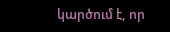կարծում է, որ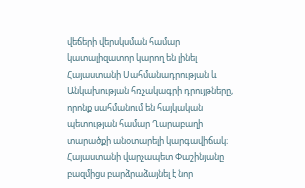վեճերի վերսկսման համար կատալիզատոր կարող են լինել Հայաստանի Սահմանադրության և Անկախության հռչակագրի դրույթները, որոնք սահմանում են հայկական պետության համար Ղարաբաղի տարածքի անօտարելի կարգավիճակ։ Հայաստանի վարչապետ Փաշինյանը բազմիցս բարձրաձայնել է նոր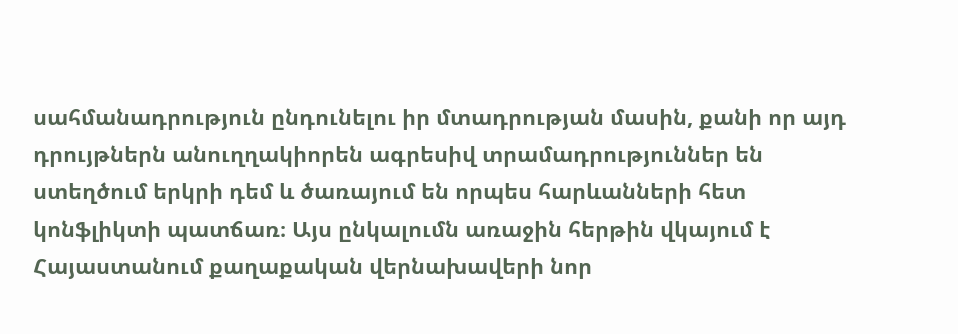սահմանադրություն ընդունելու իր մտադրության մասին, քանի որ այդ դրույթներն անուղղակիորեն ագրեսիվ տրամադրություններ են ստեղծում երկրի դեմ և ծառայում են որպես հարևանների հետ կոնֆլիկտի պատճառ։ Այս ընկալումն առաջին հերթին վկայում է Հայաստանում քաղաքական վերնախավերի նոր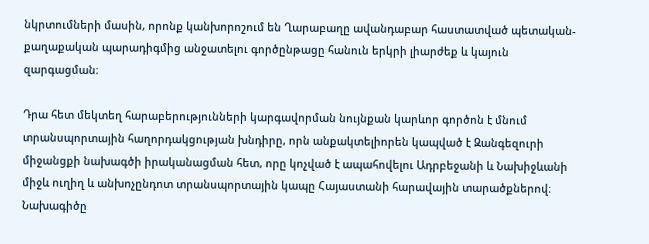նկրտումների մասին, որոնք կանխորոշում են Ղարաբաղը ավանդաբար հաստատված պետական-քաղաքական պարադիգմից անջատելու գործընթացը հանուն երկրի լիարժեք և կայուն զարգացման։

Դրա հետ մեկտեղ հարաբերությունների կարգավորման նույնքան կարևոր գործոն է մնում տրանսպորտային հաղորդակցության խնդիրը, որն անքակտելիորեն կապված է Զանգեզուրի միջանցքի նախագծի իրականացման հետ, որը կոչված է ապահովելու Ադրբեջանի և Նախիջևանի միջև ուղիղ և անխոչընդոտ տրանսպորտային կապը Հայաստանի հարավային տարածքներով։ Նախագիծը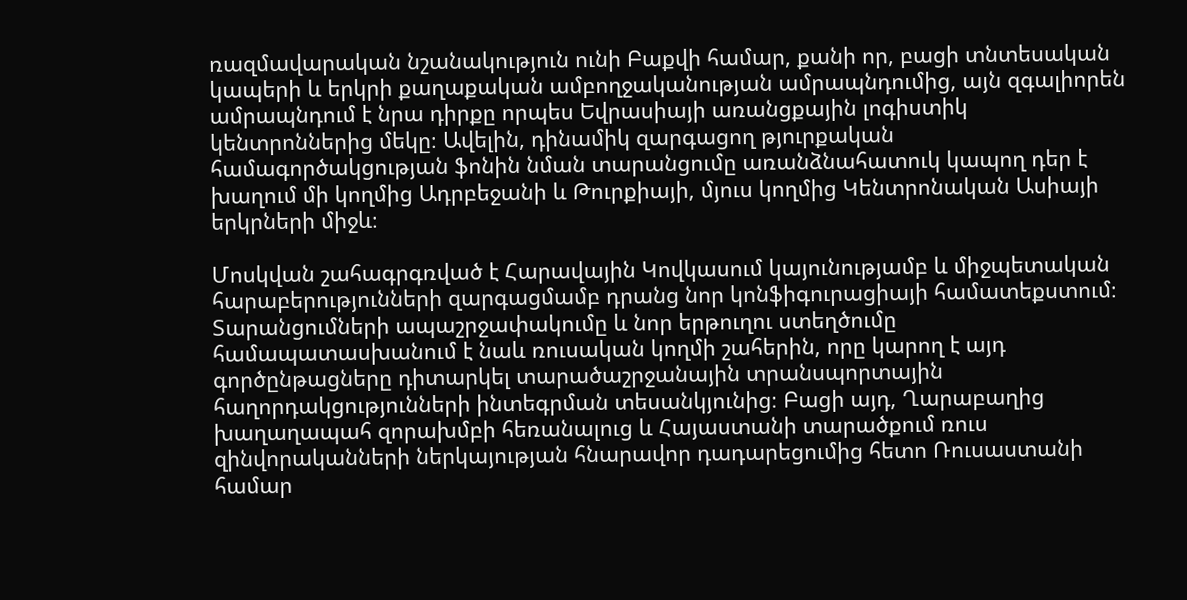ռազմավարական նշանակություն ունի Բաքվի համար, քանի որ, բացի տնտեսական կապերի և երկրի քաղաքական ամբողջականության ամրապնդումից, այն զգալիորեն ամրապնդում է նրա դիրքը որպես Եվրասիայի առանցքային լոգիստիկ կենտրոններից մեկը։ Ավելին, դինամիկ զարգացող թյուրքական համագործակցության ֆոնին նման տարանցումը առանձնահատուկ կապող դեր է խաղում մի կողմից Ադրբեջանի և Թուրքիայի, մյուս կողմից Կենտրոնական Ասիայի երկրների միջև։

Մոսկվան շահագրգռված է Հարավային Կովկասում կայունությամբ և միջպետական հարաբերությունների զարգացմամբ դրանց նոր կոնֆիգուրացիայի համատեքստում։ Տարանցումների ապաշրջափակումը և նոր երթուղու ստեղծումը համապատասխանում է նաև ռուսական կողմի շահերին, որը կարող է այդ գործընթացները դիտարկել տարածաշրջանային տրանսպորտային հաղորդակցությունների ինտեգրման տեսանկյունից։ Բացի այդ, Ղարաբաղից խաղաղապահ զորախմբի հեռանալուց և Հայաստանի տարածքում ռուս զինվորականների ներկայության հնարավոր դադարեցումից հետո Ռուսաստանի համար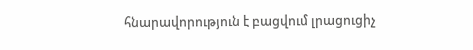հնարավորություն է բացվում լրացուցիչ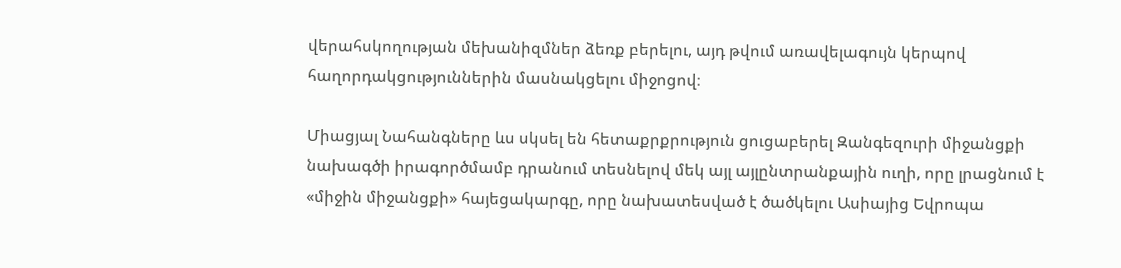վերահսկողության մեխանիզմներ ձեռք բերելու, այդ թվում առավելագույն կերպով հաղորդակցություններին մասնակցելու միջոցով։

Միացյալ Նահանգները ևս սկսել են հետաքրքրություն ցուցաբերել Զանգեզուրի միջանցքի նախագծի իրագործմամբ դրանում տեսնելով մեկ այլ այլընտրանքային ուղի, որը լրացնում է «միջին միջանցքի» հայեցակարգը, որը նախատեսված է ծածկելու Ասիայից Եվրոպա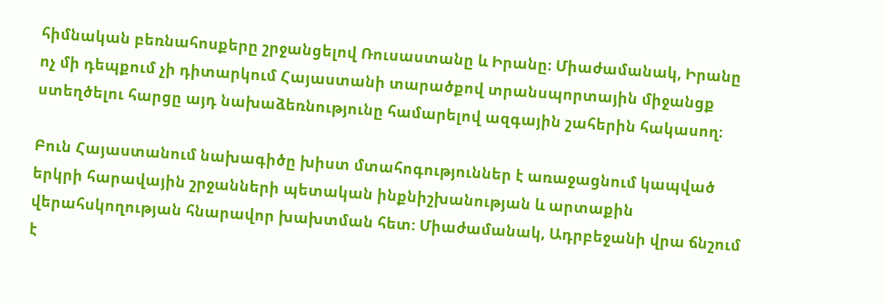հիմնական բեռնահոսքերը շրջանցելով Ռուսաստանը և Իրանը։ Միաժամանակ, Իրանը ոչ մի դեպքում չի դիտարկում Հայաստանի տարածքով տրանսպորտային միջանցք ստեղծելու հարցը այդ նախաձեռնությունը համարելով ազգային շահերին հակասող։

Բուն Հայաստանում նախագիծը խիստ մտահոգություններ է առաջացնում կապված երկրի հարավային շրջանների պետական ինքնիշխանության և արտաքին վերահսկողության հնարավոր խախտման հետ: Միաժամանակ, Ադրբեջանի վրա ճնշում է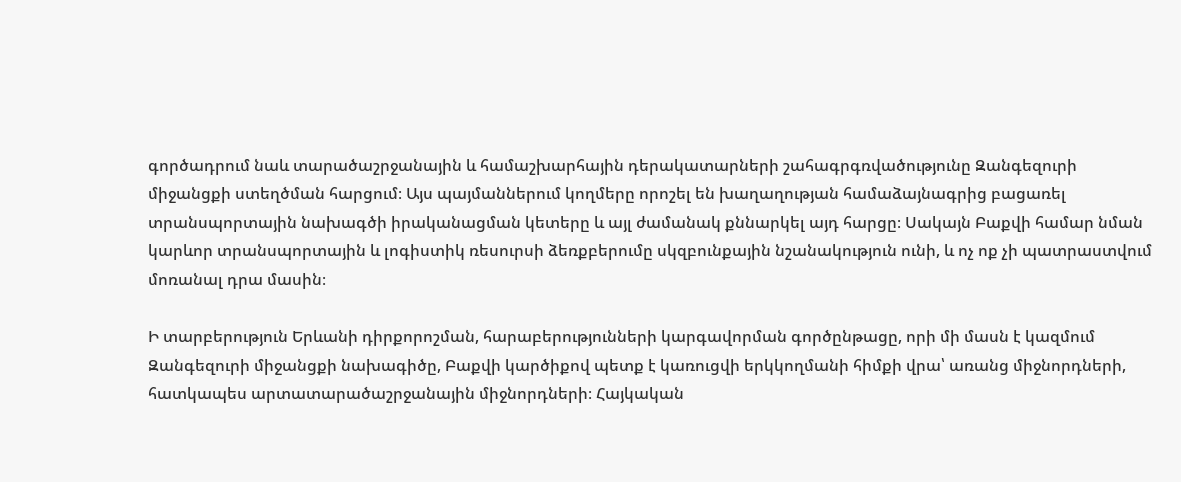գործադրում նաև տարածաշրջանային և համաշխարհային դերակատարների շահագրգռվածությունը Զանգեզուրի միջանցքի ստեղծման հարցում։ Այս պայմաններում կողմերը որոշել են խաղաղության համաձայնագրից բացառել տրանսպորտային նախագծի իրականացման կետերը և այլ ժամանակ քննարկել այդ հարցը։ Սակայն Բաքվի համար նման կարևոր տրանսպորտային և լոգիստիկ ռեսուրսի ձեռքբերումը սկզբունքային նշանակություն ունի, և ոչ ոք չի պատրաստվում մոռանալ դրա մասին։

Ի տարբերություն Երևանի դիրքորոշման, հարաբերությունների կարգավորման գործընթացը, որի մի մասն է կազմում Զանգեզուրի միջանցքի նախագիծը, Բաքվի կարծիքով պետք է կառուցվի երկկողմանի հիմքի վրա՝ առանց միջնորդների, հատկապես արտատարածաշրջանային միջնորդների։ Հայկական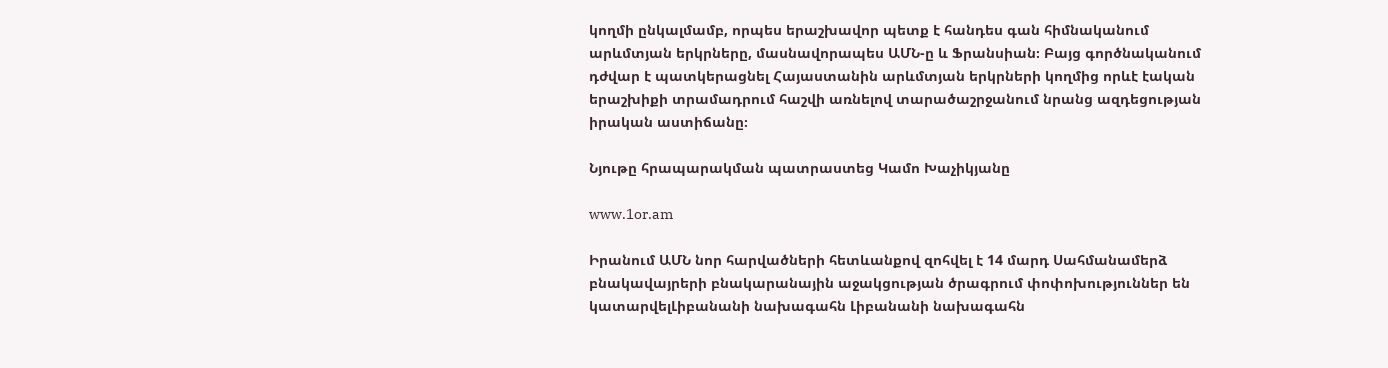կողմի ընկալմամբ, որպես երաշխավոր պետք է հանդես գան հիմնականում արևմտյան երկրները, մասնավորապես ԱՄՆ-ը և Ֆրանսիան։ Բայց գործնականում դժվար է պատկերացնել Հայաստանին արևմտյան երկրների կողմից որևէ էական երաշխիքի տրամադրում հաշվի առնելով տարածաշրջանում նրանց ազդեցության իրական աստիճանը։

Նյութը հրապարակման պատրաստեց Կամո Խաչիկյանը

www.1or.am

Իրանում ԱՄՆ նոր հարվածների հետևանքով զոհվել է 14 մարդ Սահմանամերձ բնակավայրերի բնակարանային աջակցության ծրագրում փոփոխություններ են կատարվելԼիբանանի նախագահն Լիբանանի նախագահն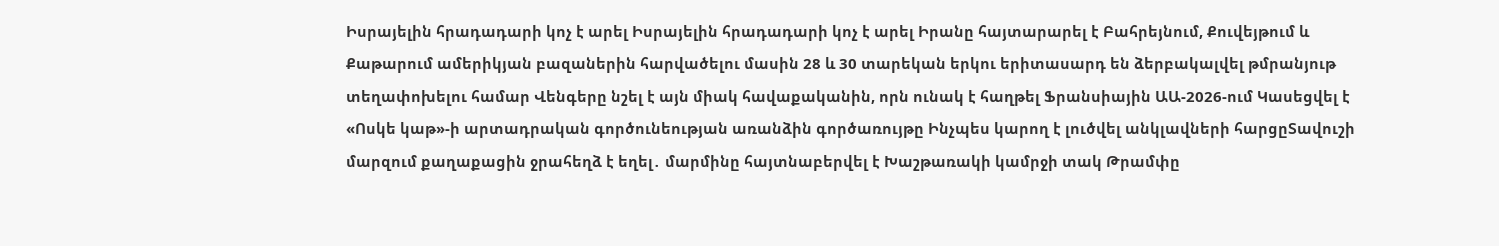Իսրայելին հրադադարի կոչ է արել Իսրայելին հրադադարի կոչ է արել Իրանը հայտարարել է Բահրեյնում, Քուվեյթում և Քաթարում ամերիկյան բազաներին հարվածելու մասին 28 և 30 տարեկան երկու երիտասարդ են ձերբակալվել թմրանյութ տեղափոխելու համար Վենգերը նշել է այն միակ հավաքականին, որն ունակ է հաղթել Ֆրանսիային ԱԱ-2026-ում Կասեցվել է «Ոսկե կաթ»-ի արտադրական գործունեության առանձին գործառույթը Ինչպես կարող է լուծվել անկլավների հարցըՏավուշի մարզում քաղաքացին ջրահեղձ է եղել․ մարմինը հայտնաբերվել է Խաշթառակի կամրջի տակ Թրամփը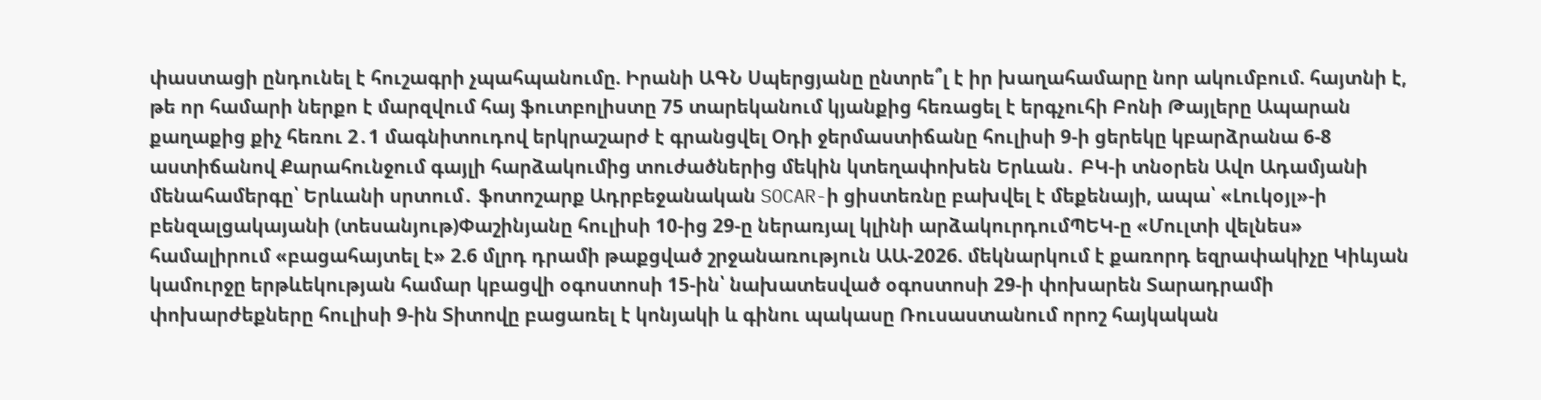փաստացի ընդունել է հուշագրի չպահպանումը. Իրանի ԱԳՆ Սպերցյանը ընտրե՞լ է իր խաղահամարը նոր ակումբում. հայտնի է, թե որ համարի ներքո է մարզվում հայ ֆուտբոլիստը 75 տարեկանում կյանքից հեռացել է երգչուհի Բոնի Թայլերը Ապարան քաղաքից քիչ հեռու 2․1 մագնիտուդով երկրաշարժ է գրանցվել Օդի ջերմաստիճանը հուլիսի 9-ի ցերեկը կբարձրանա 6-8 աստիճանով Քարահունջում գայլի հարձակումից տուժածներից մեկին կտեղափոխեն Երևան․ ԲԿ-ի տնօրեն Ավո Ադամյանի մենահամերգը՝ Երևանի սրտում․ ֆոտոշարք Ադրբեջանական SOCAR-ի ցիստեռնը բախվել է մեքենայի, ապա՝ «Լուկօյլ»-ի բենզալցակայանի (տեսանյութ)Փաշինյանը հուլիսի 10-ից 29-ը ներառյալ կլինի արձակուրդումՊԵԿ-ը «Մուլտի վելնես» համալիրում «բացահայտել է» 2.6 մլրդ դրամի թաքցված շրջանառություն ԱԱ-2026. մեկնարկում է քառորդ եզրափակիչը Կիևյան կամուրջը երթևեկության համար կբացվի օգոստոսի 15-ին՝ նախատեսված օգոստոսի 29-ի փոխարեն Տարադրամի փոխարժեքները հուլիսի 9-ին Տիտովը բացառել է կոնյակի և գինու պակասը Ռուսաստանում որոշ հայկական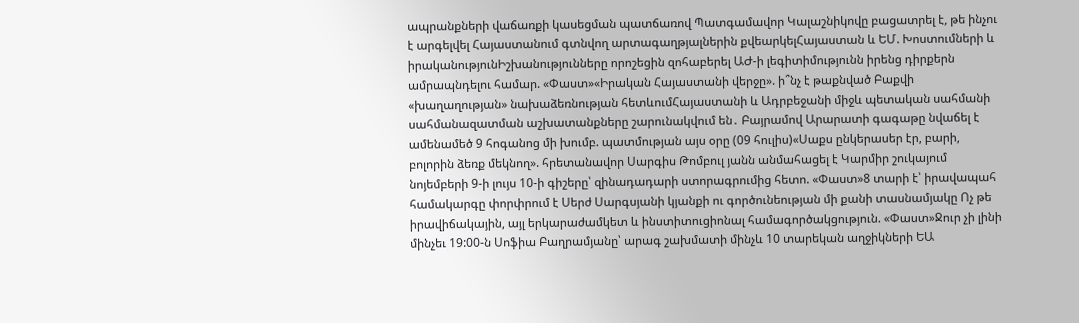ապրանքների վաճառքի կասեցման պատճառով Պատգամավոր Կալաշնիկովը բացատրել է, թե ինչու է արգելվել Հայաստանում գտնվող արտագաղթյալներին քվեարկելՀայաստան և ԵՄ. Խոստումների և իրականությունԻշխանությունները որոշեցին զոհաբերել ԱԺ-ի լեգիտիմությունն իրենց դիրքերն ամրապնդելու համար. «Փաստ»«Իրական Հայաստանի վերջը». ի՞նչ է թաքնված Բաքվի «խաղաղության» նախաձեռնության հետևումՀայաստանի և Ադրբեջանի միջև պետական սահմանի սահմանազատման աշխատանքները շարունակվում են․ Բայրամով Արարատի գագաթը նվաճել է ամենամեծ 9 հոգանոց մի խումբ. պատմության այս օրը (09 հուլիս)«Սաքս ընկերասեր էր, բարի, բոլորին ձեռք մեկնող». հրետանավոր Սարգիս Թոմբուլ յանն անմահացել է Կարմիր շուկայում նոյեմբերի 9-ի լույս 10-ի գիշերը՝ զինադադարի ստորագրումից հետո. «Փաստ»8 տարի է՝ իրավապահ համակարգը փորփրում է Սերժ Սարգսյանի կյանքի ու գործունեության մի քանի տասնամյակը Ոչ թե իրավիճակային, այլ երկարաժամկետ և ինստիտուցիոնալ համագործակցություն. «Փաստ»Ջուր չի լինի մինչեւ 19:00-ն Սոֆիա Բաղրամյանը՝ արագ շախմատի մինչև 10 տարեկան աղջիկների ԵԱ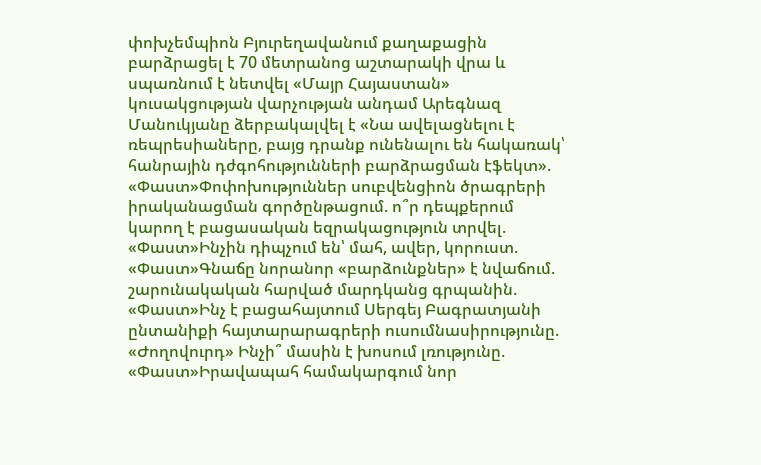փոխչեմպիոն Բյուրեղավանում քաղաքացին բարձրացել է 70 մետրանոց աշտարակի վրա և սպառնում է նետվել «Մայր Հայաստան» կուսակցության վարչության անդամ Արեգնազ Մանուկյանը ձերբակալվել է «Նա ավելացնելու է ռեպրեսիաները, բայց դրանք ունենալու են հակառակ՝ հանրային դժգոհությունների բարձրացման էֆեկտ». «Փաստ»Փոփոխություններ սուբվենցիոն ծրագրերի իրականացման գործընթացում. ո՞ր դեպքերում կարող է բացասական եզրակացություն տրվել. «Փաստ»Ինչին դիպչում են՝ մահ, ավեր, կորուստ. «Փաստ»Գնաճը նորանոր «բարձունքներ» է նվաճում. շարունակական հարված մարդկանց գրպանին. «Փաստ»Ինչ է բացահայտում Սերգեյ Բագրատյանի ընտանիքի հայտարարագրերի ուսումնասիրությունը. «Ժողովուրդ» Ինչի՞ մասին է խոսում լռությունը. «Փաստ»Իրավապահ համակարգում նոր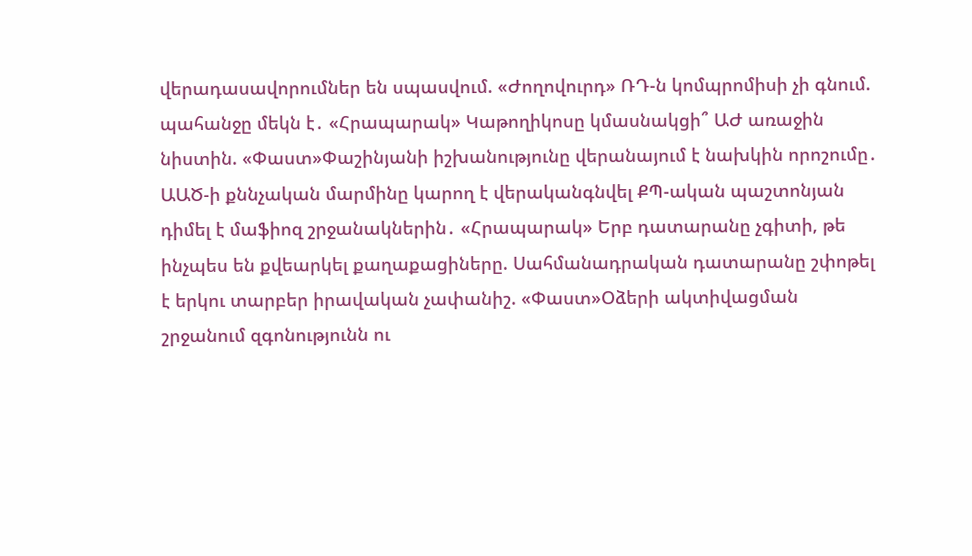վերադասավորումներ են սպասվում. «Ժողովուրդ» ՌԴ-ն կոմպրոմիսի չի գնում. պահանջը մեկն է․ «Հրապարակ» Կաթողիկոսը կմասնակցի՞ ԱԺ առաջին նիստին. «Փաստ»Փաշինյանի իշխանությունը վերանայում է նախկին որոշումը․ ԱԱԾ-ի քննչական մարմինը կարող է վերականգնվել ՔՊ-ական պաշտոնյան դիմել է մաֆիոզ շրջանակներին․ «Հրապարակ» Երբ դատարանը չգիտի, թե ինչպես են քվեարկել քաղաքացիները. Սահմանադրական դատարանը շփոթել է երկու տարբեր իրավական չափանիշ. «Փաստ»Օձերի ակտիվացման շրջանում զգոնությունն ու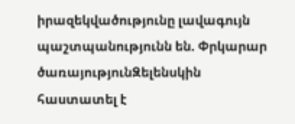իրազեկվածությունը լավագույն պաշտպանությունն են. Փրկարար ծառայությունԶելենսկին հաստատել է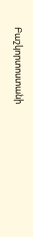Բաշկորտոստանի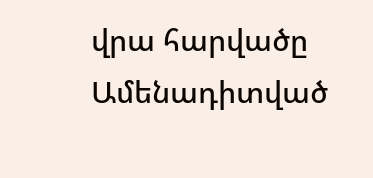վրա հարվածը
Ամենադիտված